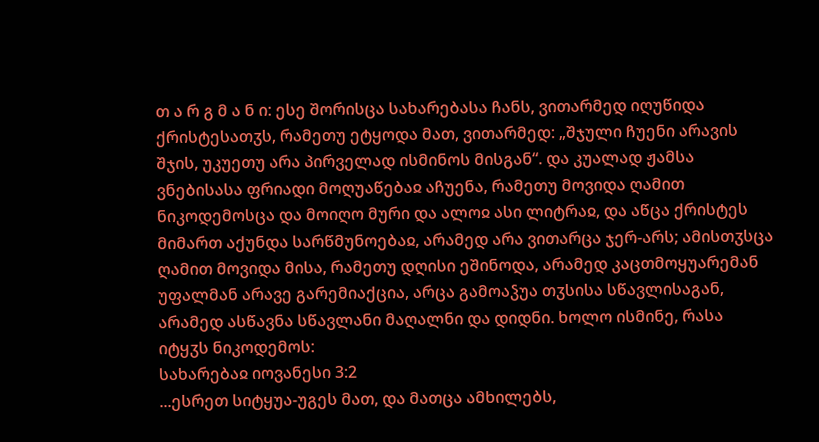თ ა რ გ მ ა ნ ი: ესე შორისცა სახარებასა ჩანს, ვითარმედ იღუწიდა ქრისტესათჳს, რამეთუ ეტყოდა მათ, ვითარმედ: „შჯული ჩუენი არავის შჯის, უკუეთუ არა პირველად ისმინოს მისგან“. და კუალად ჟამსა ვნებისასა ფრიადი მოღუაწებაჲ აჩუენა, რამეთუ მოვიდა ღამით ნიკოდემოსცა და მოიღო მური და ალოჲ ასი ლიტრაჲ, და აწცა ქრისტეს მიმართ აქუნდა სარწმუნოებაჲ, არამედ არა ვითარცა ჯერ-არს; ამისთჳსცა ღამით მოვიდა მისა, რამეთუ დღისი ეშინოდა, არამედ კაცთმოყუარემან უფალმან არავე გარემიაქცია, არცა გამოაჴუა თჳსისა სწავლისაგან, არამედ ასწავნა სწავლანი მაღალნი და დიდნი. ხოლო ისმინე, რასა იტყჳს ნიკოდემოს:
სახარებაჲ იოვანესი 3:2
...ესრეთ სიტყუა-უგეს მათ, და მათცა ამხილებს,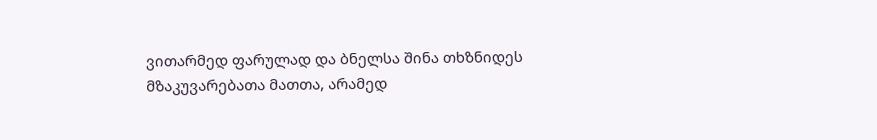ვითარმედ ფარულად და ბნელსა შინა თხზნიდეს მზაკუვარებათა მათთა, არამედ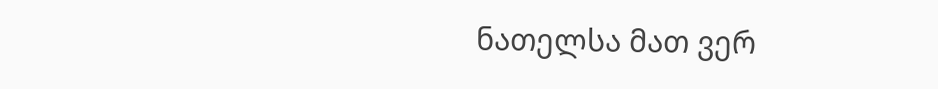ნათელსა მათ ვერ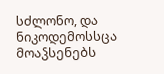სძლონო, და ნიკოდემოსსცა მოაჴსენებს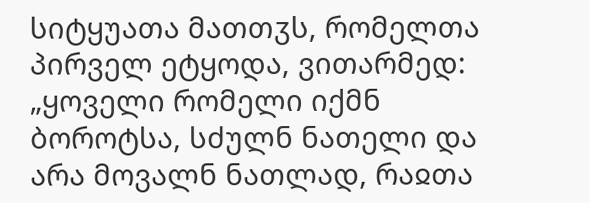სიტყუათა მათთჳს, რომელთა პირველ ეტყოდა, ვითარმედ: „ყოველი რომელი იქმნ ბოროტსა, სძულნ ნათელი და არა მოვალნ ნათლად, რაჲთა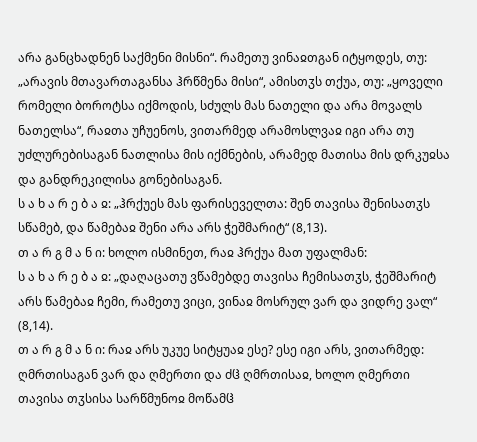არა განცხადნენ საქმენი მისნი“. რამეთუ ვინაჲთგან იტყოდეს, თუ: „არავის მთავართაგანსა ჰრწმენა მისი“, ამისთჳს თქუა, თუ: „ყოველი რომელი ბოროტსა იქმოდის, სძულს მას ნათელი და არა მოვალს ნათელსა“, რაჲთა უჩუენოს, ვითარმედ არამოსლვაჲ იგი არა თუ უძლურებისაგან ნათლისა მის იქმნების, არამედ მათისა მის დრკუჲსა და განდრეკილისა გონებისაგან.
ს ა ხ ა რ ე ბ ა ჲ: „ჰრქუეს მას ფარისეველთა: შენ თავისა შენისათჳს სწამებ, და წამებაჲ შენი არა არს ჭეშმარიტ“ (8,13).
თ ა რ გ მ ა ნ ი: ხოლო ისმინეთ, რაჲ ჰრქუა მათ უფალმან:
ს ა ხ ა რ ე ბ ა ჲ: „დაღაცათუ ვწამებდე თავისა ჩემისათჳს, ჭეშმარიტ არს წამებაჲ ჩემი, რამეთუ ვიცი, ვინაჲ მოსრულ ვარ და ვიდრე ვალ“ (8,14).
თ ა რ გ მ ა ნ ი: რაჲ არს უკუე სიტყუაჲ ესე? ესე იგი არს, ვითარმედ: ღმრთისაგან ვარ და ღმერთი და ძჱ ღმრთისაჲ, ხოლო ღმერთი თავისა თჳსისა სარწმუნოჲ მოწამჱ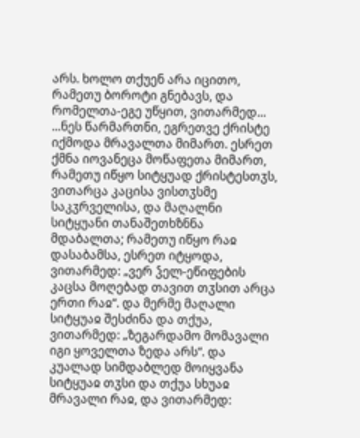არს. ხოლო თქუენ არა იცითო, რამეთუ ბოროტი გნებავს, და რომელთა-ეგე უწყით, ვითარმედ...
...ნეს წარმართნი, ეგრეთვე ქრისტე იქმოდა მრავალთა მიმართ. ესრეთ ქმნა იოვანეცა მოწაფეთა მიმართ, რამეთუ იწყო სიტყუად ქრისტესთჳს, ვითარცა კაცისა ვისთჳსმე საკჳრველისა, და მაღალნი სიტყუანი თანაშეთხზნნა მდაბალთა; რამეთუ იწყო რაჲ დასაბამსა, ესრეთ იტყოდა, ვითარმედ: „ვერ ჴელ-ეწიფების კაცსა მოღებად თავით თჳსით არცა ერთი რაჲ“. და მერმე მაღალი სიტყუაჲ შესძინა და თქუა, ვითარმედ: „ზეგარდამო მომავალი იგი ყოველთა ზედა არს“. და კუალად სიმდაბლედ მოიყვანა სიტყუაჲ თჳსი და თქუა სხუაჲ მრავალი რაჲ, და ვითარმედ: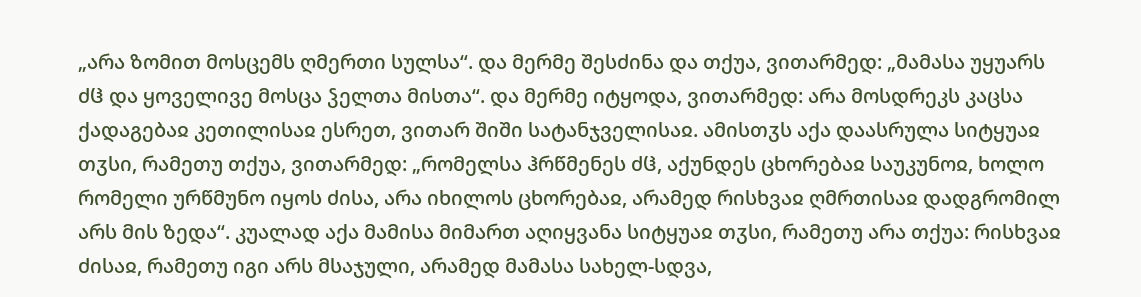„არა ზომით მოსცემს ღმერთი სულსა“. და მერმე შესძინა და თქუა, ვითარმედ: „მამასა უყუარს ძჱ და ყოველივე მოსცა ჴელთა მისთა“. და მერმე იტყოდა, ვითარმედ: არა მოსდრეკს კაცსა ქადაგებაჲ კეთილისაჲ ესრეთ, ვითარ შიში სატანჯველისაჲ. ამისთჳს აქა დაასრულა სიტყუაჲ თჳსი, რამეთუ თქუა, ვითარმედ: „რომელსა ჰრწმენეს ძჱ, აქუნდეს ცხორებაჲ საუკუნოჲ, ხოლო რომელი ურწმუნო იყოს ძისა, არა იხილოს ცხორებაჲ, არამედ რისხვაჲ ღმრთისაჲ დადგრომილ არს მის ზედა“. კუალად აქა მამისა მიმართ აღიყვანა სიტყუაჲ თჳსი, რამეთუ არა თქუა: რისხვაჲ ძისაჲ, რამეთუ იგი არს მსაჯული, არამედ მამასა სახელ-სდვა,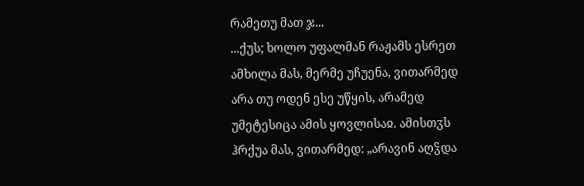რამეთუ მათ ჯ...
...ქუს; ხოლო უფალმან რაჟამს ესრეთ ამხილა მას, მერმე უჩუენა, ვითარმედ არა თუ ოდენ ესე უწყის, არამედ უმეტესიცა ამის ყოვლისაჲ. ამისთჳს ჰრქუა მას, ვითარმედ: „არავინ აღჴდა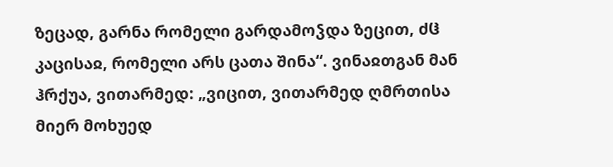ზეცად, გარნა რომელი გარდამოჴდა ზეცით, ძჱ კაცისაჲ, რომელი არს ცათა შინა“. ვინაჲთგან მან ჰრქუა, ვითარმედ: „ვიცით, ვითარმედ ღმრთისა მიერ მოხუედ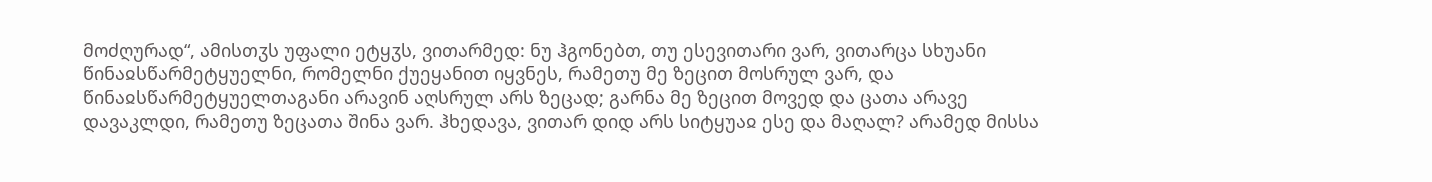მოძღურად“, ამისთჳს უფალი ეტყჳს, ვითარმედ: ნუ ჰგონებთ, თუ ესევითარი ვარ, ვითარცა სხუანი წინაჲსწარმეტყუელნი, რომელნი ქუეყანით იყვნეს, რამეთუ მე ზეცით მოსრულ ვარ, და წინაჲსწარმეტყუელთაგანი არავინ აღსრულ არს ზეცად; გარნა მე ზეცით მოვედ და ცათა არავე დავაკლდი, რამეთუ ზეცათა შინა ვარ. ჰხედავა, ვითარ დიდ არს სიტყუაჲ ესე და მაღალ? არამედ მისსა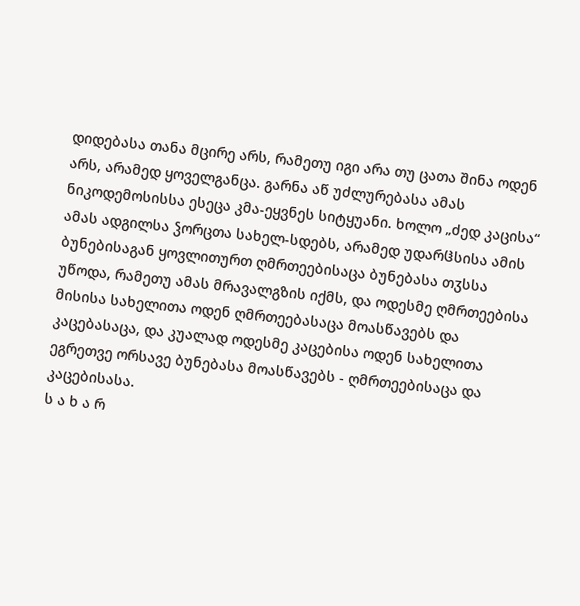დიდებასა თანა მცირე არს, რამეთუ იგი არა თუ ცათა შინა ოდენ არს, არამედ ყოველგანცა. გარნა აწ უძლურებასა ამას ნიკოდემოსისსა ესეცა კმა-ეყვნეს სიტყუანი. ხოლო „ძედ კაცისა“ ამას ადგილსა ჴორცთა სახელ-სდებს, არამედ უდარჱსისა ამის ბუნებისაგან ყოვლითურთ ღმრთეებისაცა ბუნებასა თჳსსა უწოდა, რამეთუ ამას მრავალგზის იქმს, და ოდესმე ღმრთეებისა მისისა სახელითა ოდენ ღმრთეებასაცა მოასწავებს და კაცებასაცა, და კუალად ოდესმე კაცებისა ოდენ სახელითა ეგრეთვე ორსავე ბუნებასა მოასწავებს - ღმრთეებისაცა და კაცებისასა.
ს ა ხ ა რ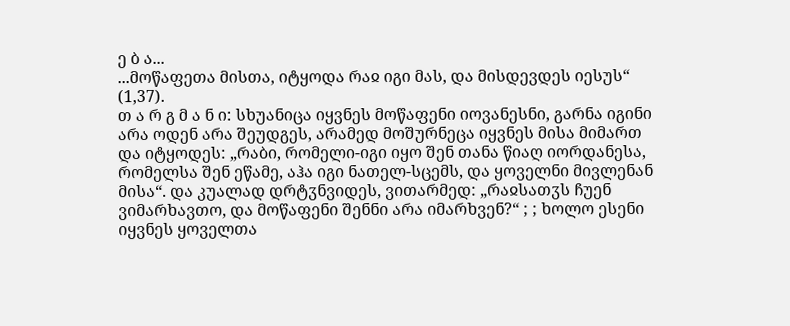ე ბ ა...
...მოწაფეთა მისთა, იტყოდა რაჲ იგი მას, და მისდევდეს იესუს“ (1,37).
თ ა რ გ მ ა ნ ი: სხუანიცა იყვნეს მოწაფენი იოვანესნი, გარნა იგინი არა ოდენ არა შეუდგეს, არამედ მოშურნეცა იყვნეს მისა მიმართ და იტყოდეს: „რაბი, რომელი-იგი იყო შენ თანა წიაღ იორდანესა, რომელსა შენ ეწამე, აჰა იგი ნათელ-სცემს, და ყოველნი მივლენან მისა“. და კუალად დრტჳნვიდეს, ვითარმედ: „რაჲსათჳს ჩუენ ვიმარხავთო, და მოწაფენი შენნი არა იმარხვენ?“ ; ; ხოლო ესენი იყვნეს ყოველთა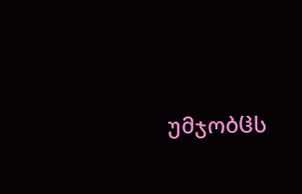უმჯობჱს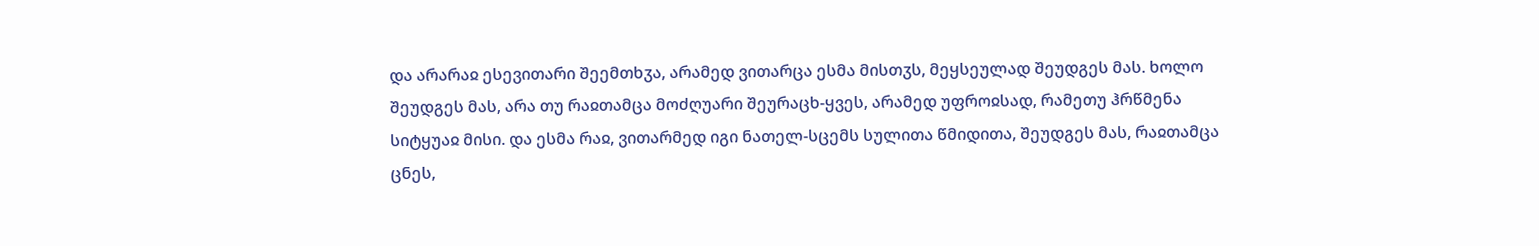და არარაჲ ესევითარი შეემთხჳა, არამედ ვითარცა ესმა მისთჳს, მეყსეულად შეუდგეს მას. ხოლო შეუდგეს მას, არა თუ რაჲთამცა მოძღუარი შეურაცხ-ყვეს, არამედ უფროჲსად, რამეთუ ჰრწმენა სიტყუაჲ მისი. და ესმა რაჲ, ვითარმედ იგი ნათელ-სცემს სულითა წმიდითა, შეუდგეს მას, რაჲთამცა ცნეს,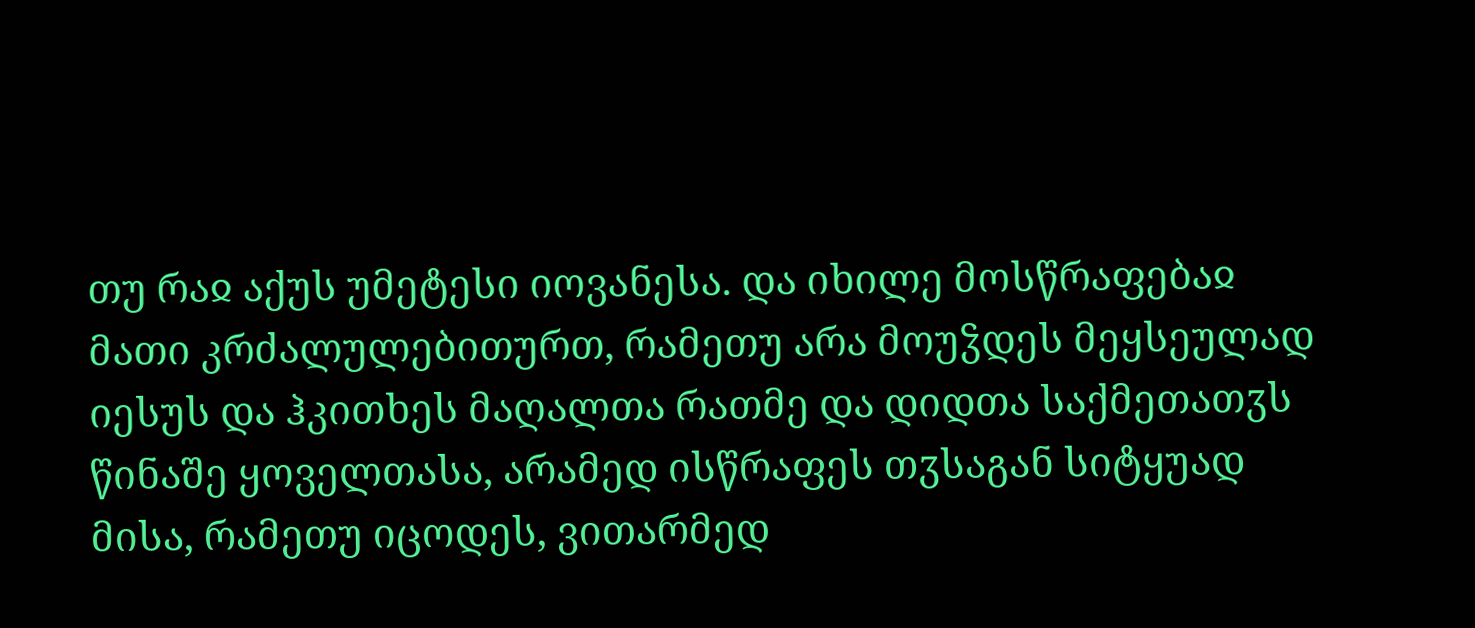თუ რაჲ აქუს უმეტესი იოვანესა. და იხილე მოსწრაფებაჲ მათი კრძალულებითურთ, რამეთუ არა მოუჴდეს მეყსეულად იესუს და ჰკითხეს მაღალთა რათმე და დიდთა საქმეთათჳს წინაშე ყოველთასა, არამედ ისწრაფეს თჳსაგან სიტყუად მისა, რამეთუ იცოდეს, ვითარმედ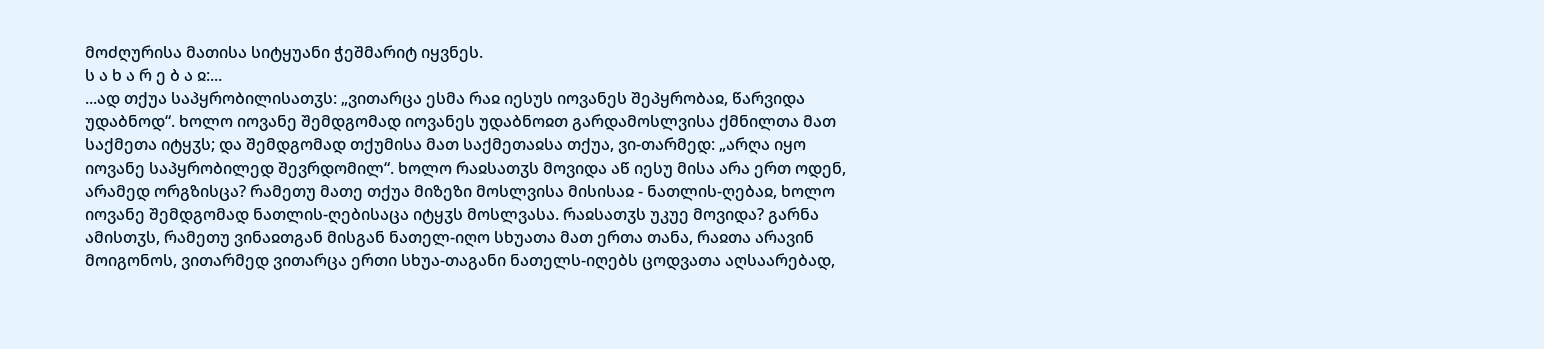მოძღურისა მათისა სიტყუანი ჭეშმარიტ იყვნეს.
ს ა ხ ა რ ე ბ ა ჲ:...
...ად თქუა საპყრობილისათჳს: „ვითარცა ესმა რაჲ იესუს იოვანეს შეპყრობაჲ, წარვიდა უდაბნოდ“. ხოლო იოვანე შემდგომად იოვანეს უდაბნოჲთ გარდამოსლვისა ქმნილთა მათ საქმეთა იტყჳს; და შემდგომად თქუმისა მათ საქმეთაჲსა თქუა, ვი-თარმედ: „არღა იყო იოვანე საპყრობილედ შევრდომილ“. ხოლო რაჲსათჳს მოვიდა აწ იესუ მისა არა ერთ ოდენ, არამედ ორგზისცა? რამეთუ მათე თქუა მიზეზი მოსლვისა მისისაჲ - ნათლის-ღებაჲ, ხოლო იოვანე შემდგომად ნათლის-ღებისაცა იტყჳს მოსლვასა. რაჲსათჳს უკუე მოვიდა? გარნა ამისთჳს, რამეთუ ვინაჲთგან მისგან ნათელ-იღო სხუათა მათ ერთა თანა, რაჲთა არავინ მოიგონოს, ვითარმედ ვითარცა ერთი სხუა-თაგანი ნათელს-იღებს ცოდვათა აღსაარებად,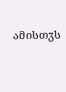ამისთჳს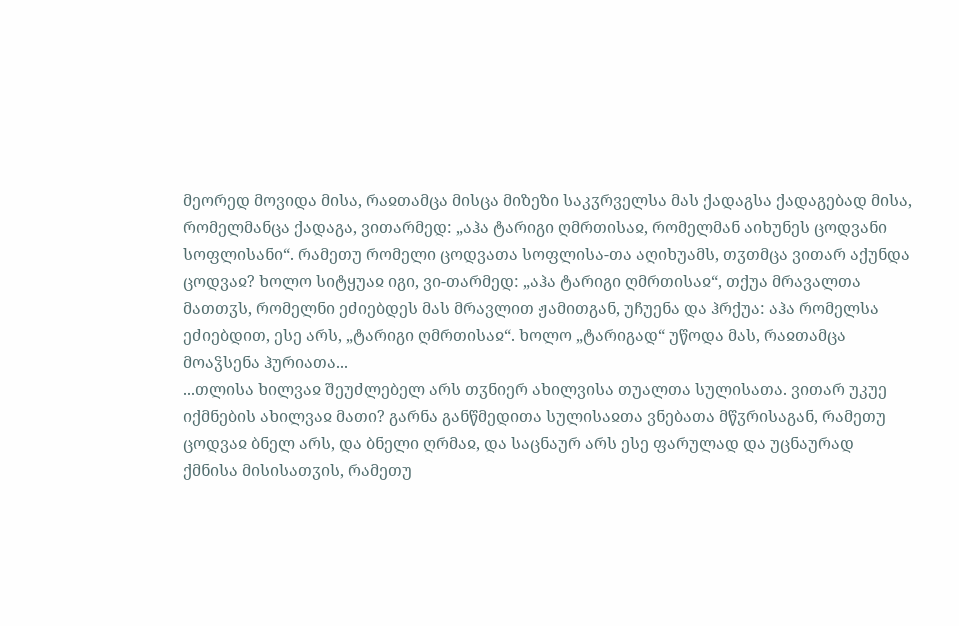მეორედ მოვიდა მისა, რაჲთამცა მისცა მიზეზი საკჳრველსა მას ქადაგსა ქადაგებად მისა, რომელმანცა ქადაგა, ვითარმედ: „აჰა ტარიგი ღმრთისაჲ, რომელმან აიხუნეს ცოდვანი სოფლისანი“. რამეთუ რომელი ცოდვათა სოფლისა-თა აღიხუამს, თჳთმცა ვითარ აქუნდა ცოდვაჲ? ხოლო სიტყუაჲ იგი, ვი-თარმედ: „აჰა ტარიგი ღმრთისაჲ“, თქუა მრავალთა მათთჳს, რომელნი ეძიებდეს მას მრავლით ჟამითგან, უჩუენა და ჰრქუა: აჰა რომელსა ეძიებდით, ესე არს, „ტარიგი ღმრთისაჲ“. ხოლო „ტარიგად“ უწოდა მას, რაჲთამცა მოაჴსენა ჰურიათა...
...თლისა ხილვაჲ შეუძლებელ არს თჳნიერ ახილვისა თუალთა სულისათა. ვითარ უკუე იქმნების ახილვაჲ მათი? გარნა განწმედითა სულისაჲთა ვნებათა მწჳრისაგან, რამეთუ ცოდვაჲ ბნელ არს, და ბნელი ღრმაჲ, და საცნაურ არს ესე ფარულად და უცნაურად ქმნისა მისისათჳის, რამეთუ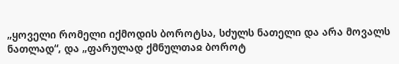„ყოველი რომელი იქმოდის ბოროტსა, სძულს ნათელი და არა მოვალს ნათლად“, და „ფარულად ქმნულთაჲ ბოროტ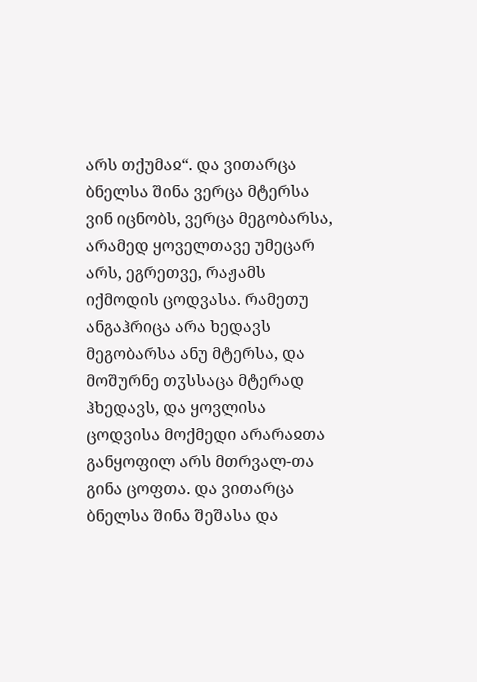არს თქუმაჲ“. და ვითარცა ბნელსა შინა ვერცა მტერსა ვინ იცნობს, ვერცა მეგობარსა, არამედ ყოველთავე უმეცარ არს, ეგრეთვე, რაჟამს იქმოდის ცოდვასა. რამეთუ ანგაჰრიცა არა ხედავს მეგობარსა ანუ მტერსა, და მოშურნე თჳსსაცა მტერად ჰხედავს, და ყოვლისა ცოდვისა მოქმედი არარაჲთა განყოფილ არს მთრვალ-თა გინა ცოფთა. და ვითარცა ბნელსა შინა შეშასა და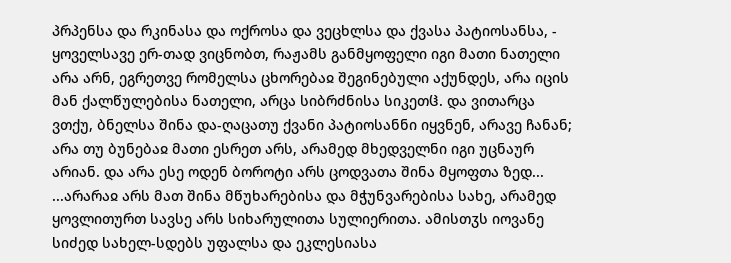პრპენსა და რკინასა და ოქროსა და ვეცხლსა და ქვასა პატიოსანსა, - ყოველსავე ერ-თად ვიცნობთ, რაჟამს განმყოფელი იგი მათი ნათელი არა არნ, ეგრეთვე რომელსა ცხორებაჲ შეგინებული აქუნდეს, არა იცის მან ქალწულებისა ნათელი, არცა სიბრძნისა სიკეთჱ. და ვითარცა ვთქუ, ბნელსა შინა და-ღაცათუ ქვანი პატიოსანნი იყვნენ, არავე ჩანან; არა თუ ბუნებაჲ მათი ესრეთ არს, არამედ მხედველნი იგი უცნაურ არიან. და არა ესე ოდენ ბოროტი არს ცოდვათა შინა მყოფთა ზედ...
...არარაჲ არს მათ შინა მწუხარებისა და მჭუნვარებისა სახე, არამედ ყოვლითურთ სავსე არს სიხარულითა სულიერითა. ამისთჳს იოვანე სიძედ სახელ-სდებს უფალსა და ეკლესიასა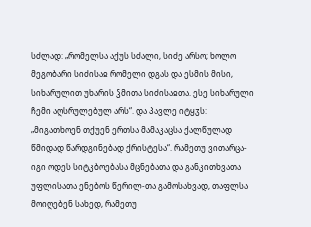სძლად: „რომელსა აქუს სძალი, სიძე არსო; ხოლო მეგობარი სიძისაჲ რომელი დგას და ესმის მისი, სიხარულით უხარის ჴმითა სიძისაჲთა. ესე სიხარული ჩემი აღსრულებულ არს“. და პავლე იტყჳს: „მიგათხოენ თქუენ ერთსა მამაკაცსა ქალწულად წმიდად წარდგინებად ქრისტესა“. რამეთუ ვითარცა-იგი ოდეს სიტკბოებასა მცნებათა და განკითხვათა უფლისათა ენებოს წერილ-თა გამოსახვად, თაფლსა მოიღებენ სახედ, რამეთუ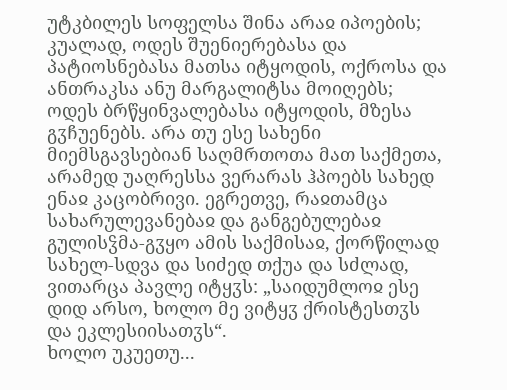უტკბილეს სოფელსა შინა არაჲ იპოების; კუალად, ოდეს შუენიერებასა და პატიოსნებასა მათსა იტყოდის, ოქროსა და ანთრაკსა ანუ მარგალიტსა მოიღებს; ოდეს ბრწყინვალებასა იტყოდის, მზესა გჳჩუენებს. არა თუ ესე სახენი მიემსგავსებიან საღმრთოთა მათ საქმეთა, არამედ უაღრესსა ვერარას ჰპოებს სახედ ენაჲ კაცობრივი. ეგრეთვე, რაჲთამცა სახარულევანებაჲ და განგებულებაჲ გულისჴმა-გჳყო ამის საქმისაჲ, ქორწილად სახელ-სდვა და სიძედ თქუა და სძლად, ვითარცა პავლე იტყჳს: „საიდუმლოჲ ესე დიდ არსო, ხოლო მე ვიტყჳ ქრისტესთჳს და ეკლესიისათჳს“.
ხოლო უკუეთუ...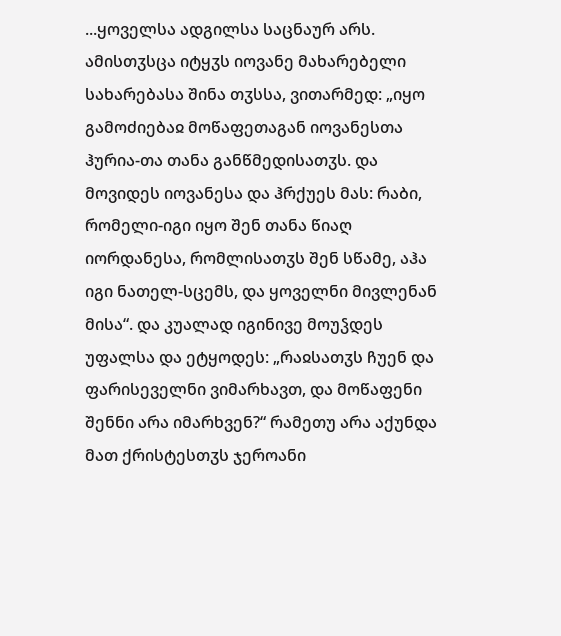...ყოველსა ადგილსა საცნაურ არს. ამისთჳსცა იტყჳს იოვანე მახარებელი სახარებასა შინა თჳსსა, ვითარმედ: „იყო გამოძიებაჲ მოწაფეთაგან იოვანესთა ჰურია-თა თანა განწმედისათჳს. და მოვიდეს იოვანესა და ჰრქუეს მას: რაბი, რომელი-იგი იყო შენ თანა წიაღ იორდანესა, რომლისათჳს შენ სწამე, აჰა იგი ნათელ-სცემს, და ყოველნი მივლენან მისა“. და კუალად იგინივე მოუჴდეს უფალსა და ეტყოდეს: „რაჲსათჳს ჩუენ და ფარისეველნი ვიმარხავთ, და მოწაფენი შენნი არა იმარხვენ?“ რამეთუ არა აქუნდა მათ ქრისტესთჳს ჯეროანი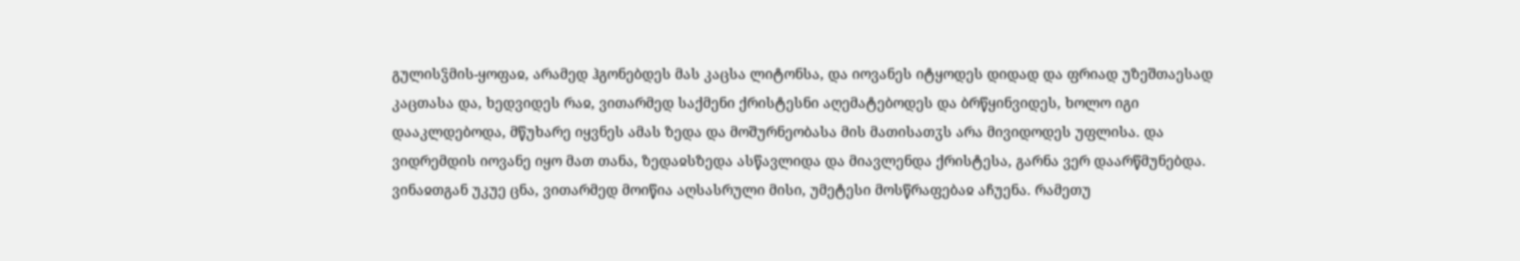გულისჴმის-ყოფაჲ, არამედ ჰგონებდეს მას კაცსა ლიტონსა, და იოვანეს იტყოდეს დიდად და ფრიად უზეშთაესად კაცთასა და, ხედვიდეს რაჲ, ვითარმედ საქმენი ქრისტესნი აღემატებოდეს და ბრწყინვიდეს, ხოლო იგი დააკლდებოდა, მწუხარე იყვნეს ამას ზედა და მოშურნეობასა მის მათისათჳს არა მივიდოდეს უფლისა. და ვიდრემდის იოვანე იყო მათ თანა, ზედაჲსზედა ასწავლიდა და მიავლენდა ქრისტესა, გარნა ვერ დაარწმუნებდა. ვინაჲთგან უკუე ცნა, ვითარმედ მოიწია აღსასრული მისი, უმეტესი მოსწრაფებაჲ აჩუენა. რამეთუ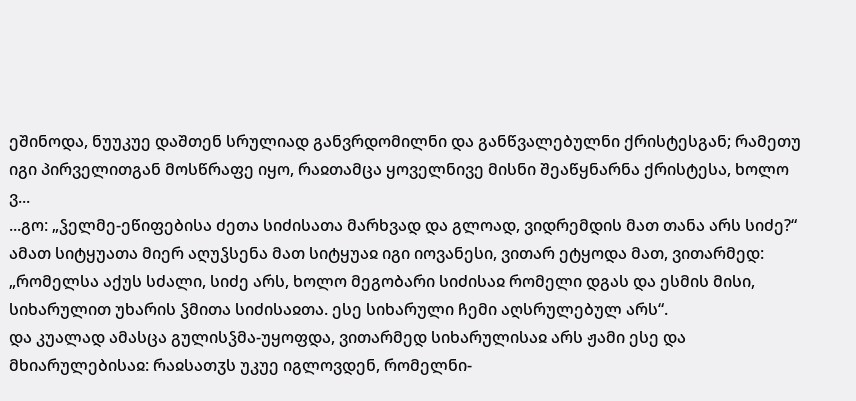ეშინოდა, ნუუკუე დაშთენ სრულიად განვრდომილნი და განწვალებულნი ქრისტესგან; რამეთუ იგი პირველითგან მოსწრაფე იყო, რაჲთამცა ყოველნივე მისნი შეაწყნარნა ქრისტესა, ხოლო ვ...
...გო: „ჴელმე-ეწიფებისა ძეთა სიძისათა მარხვად და გლოად, ვიდრემდის მათ თანა არს სიძე?“ ამათ სიტყუათა მიერ აღუჴსენა მათ სიტყუაჲ იგი იოვანესი, ვითარ ეტყოდა მათ, ვითარმედ: „რომელსა აქუს სძალი, სიძე არს, ხოლო მეგობარი სიძისაჲ რომელი დგას და ესმის მისი, სიხარულით უხარის ჴმითა სიძისაჲთა. ესე სიხარული ჩემი აღსრულებულ არს“.
და კუალად ამასცა გულისჴმა-უყოფდა, ვითარმედ სიხარულისაჲ არს ჟამი ესე და მხიარულებისაჲ: რაჲსათჳს უკუე იგლოვდენ, რომელნი-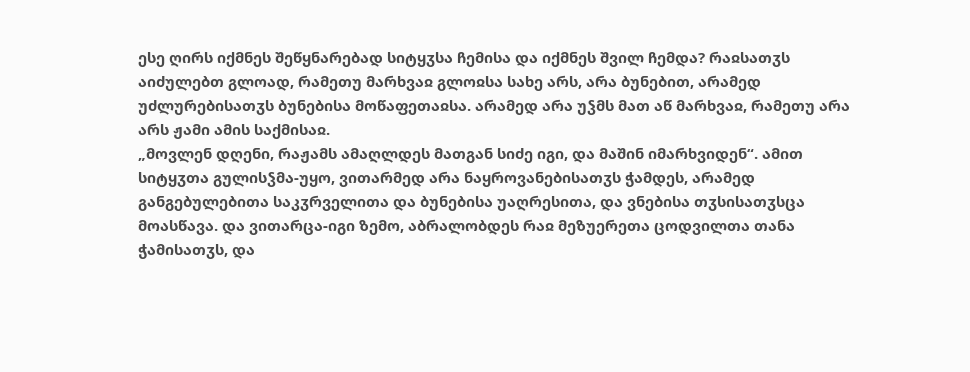ესე ღირს იქმნეს შეწყნარებად სიტყჳსა ჩემისა და იქმნეს შვილ ჩემდა? რაჲსათჳს აიძულებთ გლოად, რამეთუ მარხვაჲ გლოჲსა სახე არს, არა ბუნებით, არამედ უძლურებისათჳს ბუნებისა მოწაფეთაჲსა. არამედ არა უჴმს მათ აწ მარხვაჲ, რამეთუ არა არს ჟამი ამის საქმისაჲ.
„მოვლენ დღენი, რაჟამს ამაღლდეს მათგან სიძე იგი, და მაშინ იმარხვიდენ“. ამით სიტყჳთა გულისჴმა-უყო, ვითარმედ არა ნაყროვანებისათჳს ჭამდეს, არამედ განგებულებითა საკჳრველითა და ბუნებისა უაღრესითა, და ვნებისა თჳსისათჳსცა მოასწავა. და ვითარცა-იგი ზემო, აბრალობდეს რაჲ მეზუერეთა ცოდვილთა თანა ჭამისათჳს, და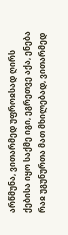არწმუნა, ვითარმედ უფროჲსად ღირს ქებისა იყო საქმე იგი, ეგრეთვე აქა, ენება რაჲ უგუნურთა მათ მხილებად, ვითარმედ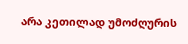არა კეთილად უმოძღურის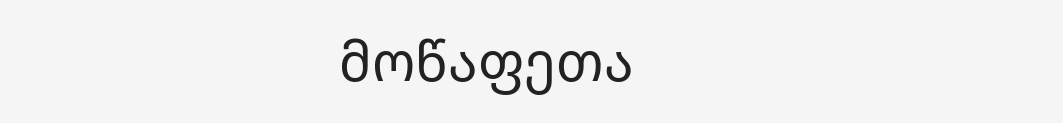მოწაფეთა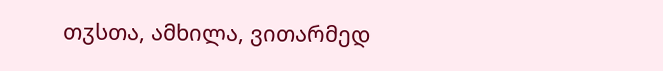თჳსთა, ამხილა, ვითარმედ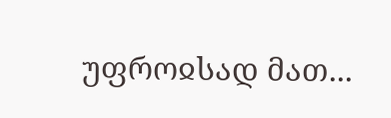უფროჲსად მათ...